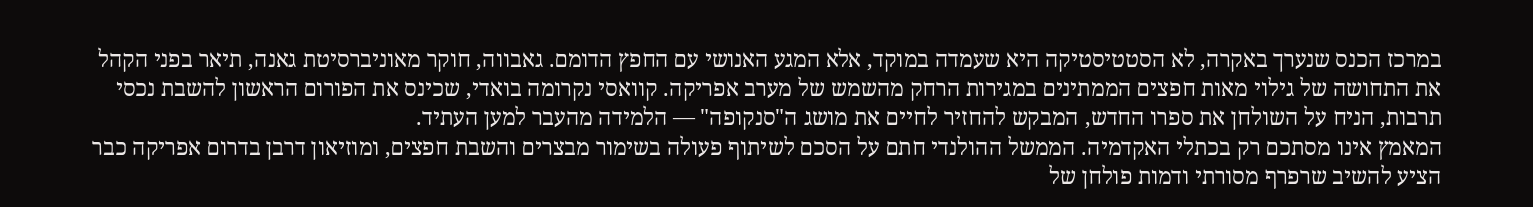במרכז הכנס שנערך באקרה, לא הסטטיסטיקה היא שעמדה במוקד, אלא המגע האנושי עם החפץ הדומם. גאבווה, חוקר מאוניברסיטת גאנה, תיאר בפני הקהל את התחושה של גילוי מאות חפצים הממתינים במגירות הרחק מהשמש של מערב אפריקה. קוואסי נקרומה בואדי, שכינס את הפורום הראשון להשבת נכסי תרבות, הניח על השולחן את ספרו החדש, המבקש להחזיר לחיים את מושג ה"סנקופה" — הלמידה מהעבר למען העתיד.
המאמץ אינו מסתכם רק בכתלי האקדמיה. הממשל ההולנדי חתם על הסכם לשיתוף פעולה בשימור מבצרים והשבת חפצים, ומוזיאון דרבן בדרום אפריקה כבר הציע להשיב שרפרף מסורתי ודמות פולחן של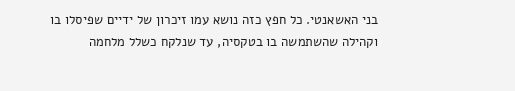בני האשאנטי. כל חפץ כזה נושא עמו זיכרון של ידיים שפיסלו בו וקהילה שהשתמשה בו בטקסיה, עד שנלקח כשלל מלחמה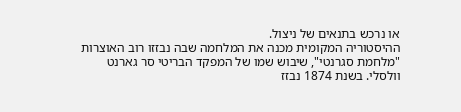או נרכש בתנאים של ניצול.
ההיסטוריה המקומית מכנה את המלחמה שבה נבזזו רוב האוצרות "מלחמת סגרנטי", שיבוש שמו של המפקד הבריטי סר גארנט וולסלי. בשנת 1874 נבזז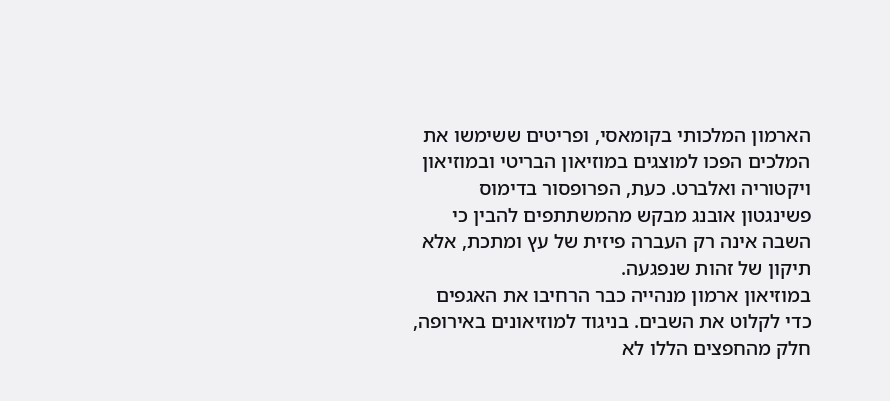הארמון המלכותי בקומאסי, ופריטים ששימשו את המלכים הפכו למוצגים במוזיאון הבריטי ובמוזיאון ויקטוריה ואלברט. כעת, הפרופסור בדימוס פשינגטון אובנג מבקש מהמשתתפים להבין כי השבה אינה רק העברה פיזית של עץ ומתכת, אלא תיקון של זהות שנפגעה.
במוזיאון ארמון מנהייה כבר הרחיבו את האגפים כדי לקלוט את השבים. בניגוד למוזיאונים באירופה, חלק מהחפצים הללו לא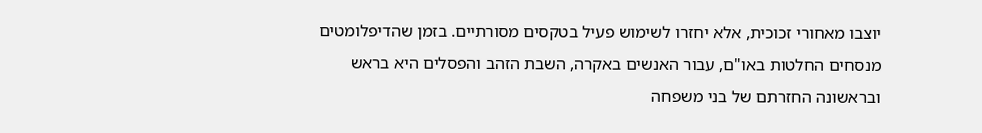יוצבו מאחורי זכוכית, אלא יחזרו לשימוש פעיל בטקסים מסורתיים. בזמן שהדיפלומטים מנסחים החלטות באו"ם, עבור האנשים באקרה, השבת הזהב והפסלים היא בראש ובראשונה החזרתם של בני משפחה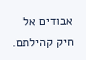אבודים אל חיק קהילתם.